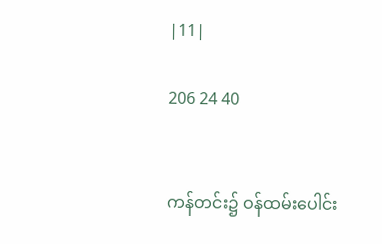|11|

206 24 40


ကန်တင်း၌ ဝန်ထမ်းပေါင်း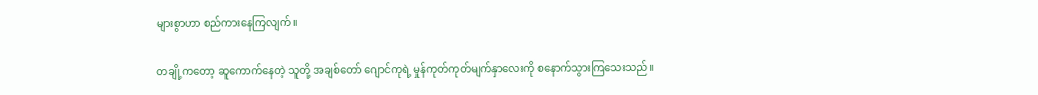များစွာဟာ စည်ကားနေကြလျက်။

တချို့ကတော့ ဆူကောက်နေတဲ့ သူတို့ အချစ်တော် ဂျောင်ကုရဲ့ မှုန်ကုတ်ကုတ်မျက်နှာလေးကို စနောက်သွားကြသေးသည်။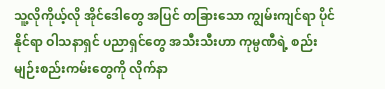သူ့လိုကိုယ့်လို အိုင်ဒေါတွေ အပြင် တခြားသော ကျွမ်းကျင်ရာ ပိုင်နိုင်ရာ ဝါသနာရှင် ပညာရှင်တွေ အသီးသီးဟာ ကုမ္ပဏီရဲ့ စည်းမျဉ်းစည်းကမ်းတွေကို လိုက်နာ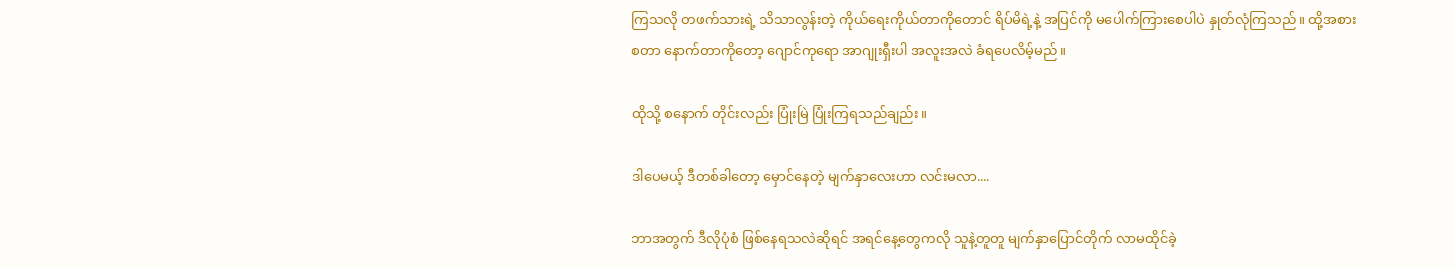ကြသလို တဖက်သားရဲ့ သိသာလွန်းတဲ့ ကိုယ်ရေးကိုယ်တာကိုတောင် ရိပ်မိရဲ့နဲ့ အပြင်ကို မပေါက်ကြားစေပါပဲ နှုတ်လုံကြသည်။ ထို့အစား စတာ နောက်တာကိုတော့ ဂျောင်ကုရော အာဂျုးရှီးပါ အလူးအလဲ ခံရပေလိမ့်မည်။

ထိုသို့ စနောက် တိုင်းလည်း ပြုံးမြဲ ပြုံးကြရသည်ချည်း။

ဒါပေမယ့် ဒီတစ်ခါတော့ မှောင်နေတဲ့ မျက်နှာလေးဟာ လင်းမလာ....

ဘာအတွက် ဒီလိုပုံစံ ဖြစ်နေရသလဲဆိုရင် အရင်နေ့တွေကလို သူနဲ့တူတူ မျက်နှာပြောင်တိုက် လာမထိုင်ခဲ့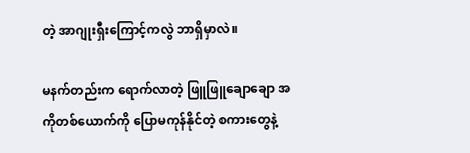တဲ့ အာဂျုးရှီးကြောင့်ကလွဲ ဘာရှိမှာလဲ။

မနက်တည်းက ရောက်လာတဲ့ ဖြူဖြူချောချော အကိုတစ်ယောက်ကို ပြောမကုန်နိုင်တဲ့ စကားတွေနဲ့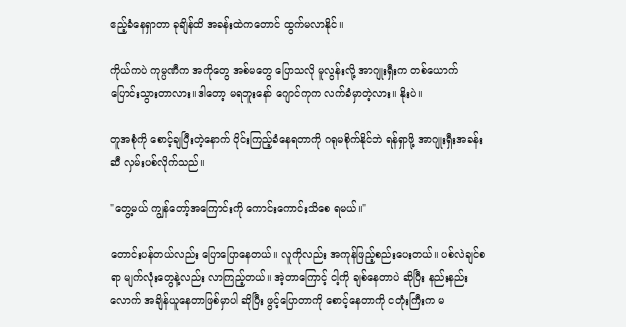ဧည့်ခံနေရှာတာ ခုချိန်ထိ အခန်းထဲကတောင် ထွက်မလာနိုင်။

ကိုယ်ကပဲ ကုမ္ပဏီက အကိုတွေ အစ်မတွေ ပြောသလို မူလွန်းလို့ အာဂျုးရှီးက တစ်ယောက် ပြောင်းသွားတာလား။ဒါတော့ မရဘူးနော် ဂျောင်ကုက လက်ခံမှာတဲ့လား။ နိုးပဲ။

တူအစုံကို စောင့်ချပြီးတဲ့နောက် ဝိုင်းကြည့်ခံနေရတာကို ဂရုမစိုက်နိုင်ဘဲ ရန်ရှာဖို့ အာဂျုးရှီးအခန်းဆီ လှမ်းပစ်လိုက်သည်။

"တွေ့မယ် ကျွန်တော့်အကြောင်းကို ကောင်းကောင်းသိစေ ရမယ်။"

တောင်းပန်တယ်လည်း ပြောပြောနေတယ်။ လူကိုလည်း အကုန်ဖြည့်စည်းပေးတယ်။ ပစ်လဲချင်စရာ မျက်လုံးတွေနဲ့လည်း လာကြည့်တယ်။ အဲ့တာကြောင့် ငါ့ကို ချစ်နေတာပဲ ဆိုပြီး နည်းနည်းလောက် အချိန်ယူနေတာဖြစ်မှာပါ ဆိုပြီး ဖွင့်ပြောတာကို စောင့်နေတာကို ငတုံးကြီးက မ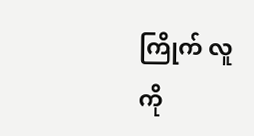ကြိုက် လူကို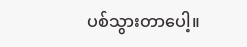ပစ်သွားတာပေါ့။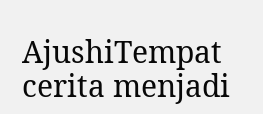AjushiTempat cerita menjadi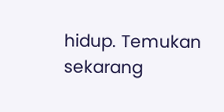hidup. Temukan sekarang